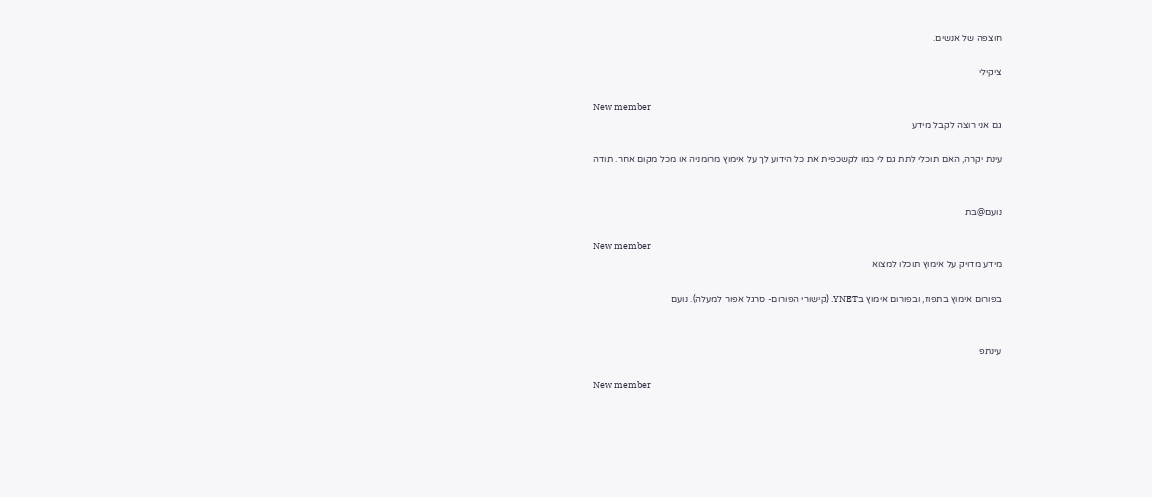חוצפה של אנשים.

ציקילי

New member
גם אני רוצה לקבל מידע

עינת יקרה, האם תוכלי לתת גם לי כמו לקשכפית את כל הידוע לך על אימוץ מרומניה או מכל מקום אחר. תודה


נועם@בת

New member
מידע מדויק על אימוץ תוכלו למצוא

בפורום אימוץ בתפוז, ובפורום אימוץ בYNET. (קישורי הפורום- סרגל אפור למעלה). נועם


עינתפ

New member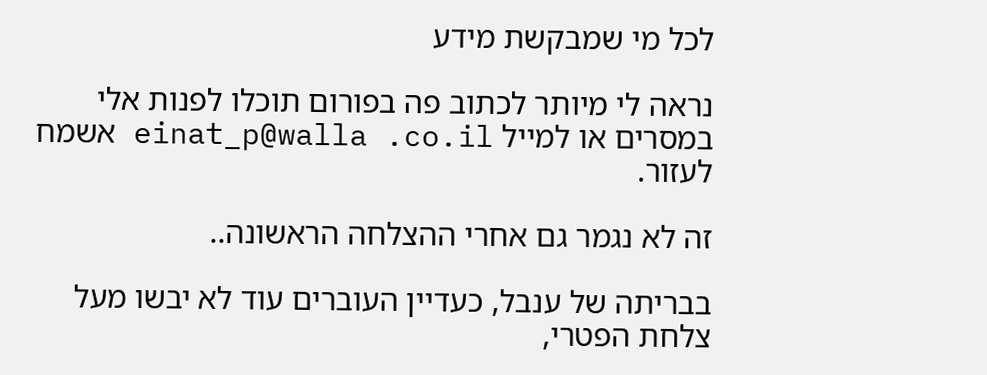לכל מי שמבקשת מידע

נראה לי מיותר לכתוב פה בפורום תוכלו לפנות אלי במסרים או למייל einat_p@walla .co.il אשמח לעזור.

זה לא נגמר גם אחרי ההצלחה הראשונה..

בבריתה של ענבל, כעדיין העוברים עוד לא יבשו מעל צלחת הפטרי,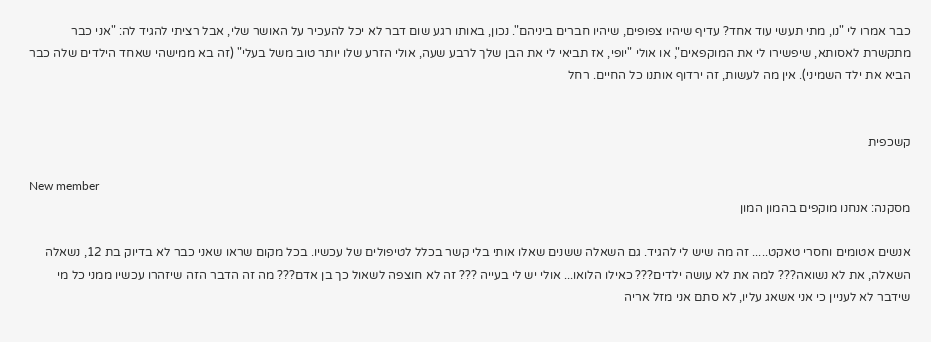כבר אמרו לי "נו, מתי תעשי עוד אחד? עדיף שיהיו צפופים, שיהיו חברים ביניהם". נכון, באותו רגע שום דבר לא יכל להעכיר על האושר שלי, אבל רציתי להגיד לה: "אני כבר מתקשרת לאסותא, שיפשירו לי את המוקפאים", או אולי "יופי, אז תביאי לי את הבן שלך לרבע שעה, אולי הזרע שלו יותר טוב משל בעלי" (זה בא ממישהי שאחד הילדים שלה כבר הביא את ילד השמיני). אין מה לעשות, זה ירדוף אותנו כל החיים. רחל


קשכפית

New member
מסקנה: אנחנו מוקפים בהמון המון

אנשים אטומים וחסרי טאקט..... זה מה שיש לי להגיד. גם השאלה ששנים שאלו אותי בלי קשר בכלל לטיפולים של עכשיו. בכל מקום שראו שאני כבר לא בדיוק בת 12, נשאלה השאלה, את לא נשואה??? למה את לא עושה ילדים??? כאילו הלואו... אולי יש לי בעייה ??? זה לא חוצפה לשאול כך בן אדם??? מה זה הדבר הזה שיזהרו עכשיו ממני כל מי שידבר לא לעניין כי אני אשאג עליו, לא סתם אני מזל אריה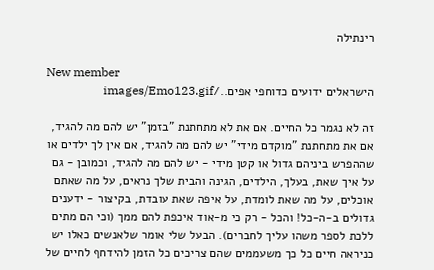רינתילה

New member
הישראלים ידועים כדוחפי אפים../images/Emo123.gif

זה לא נגמר כל החיים. אם את לא מתחתנת "בזמן" יש להם מה להגיד, אם את מתחתנת "מוקדם מידי" יש להם מה להגיד, אם אין לך ילדים או שההפרש ביניהם גדול או קטן מידי - יש להם מה להגיד, וכמובן - גם על איך שאת, בעלך, הילדים, הגינה והבית שלך נראים, על מה שאתם אוכלים, על מה שאת לומדת, על איפה שאת עובדת, בקיצור - ידענים גדולים ב-ה-כל! והכל - רק כי מ-אוד איכפת להם ממך (וכי הם מתים ללכת לספר משהו עליך לחברים). הבעל שלי אומר שלאנשים כאלו יש כניראה חיים כל כך משעממים שהם צריכים כל הזמן להידחף לחיים של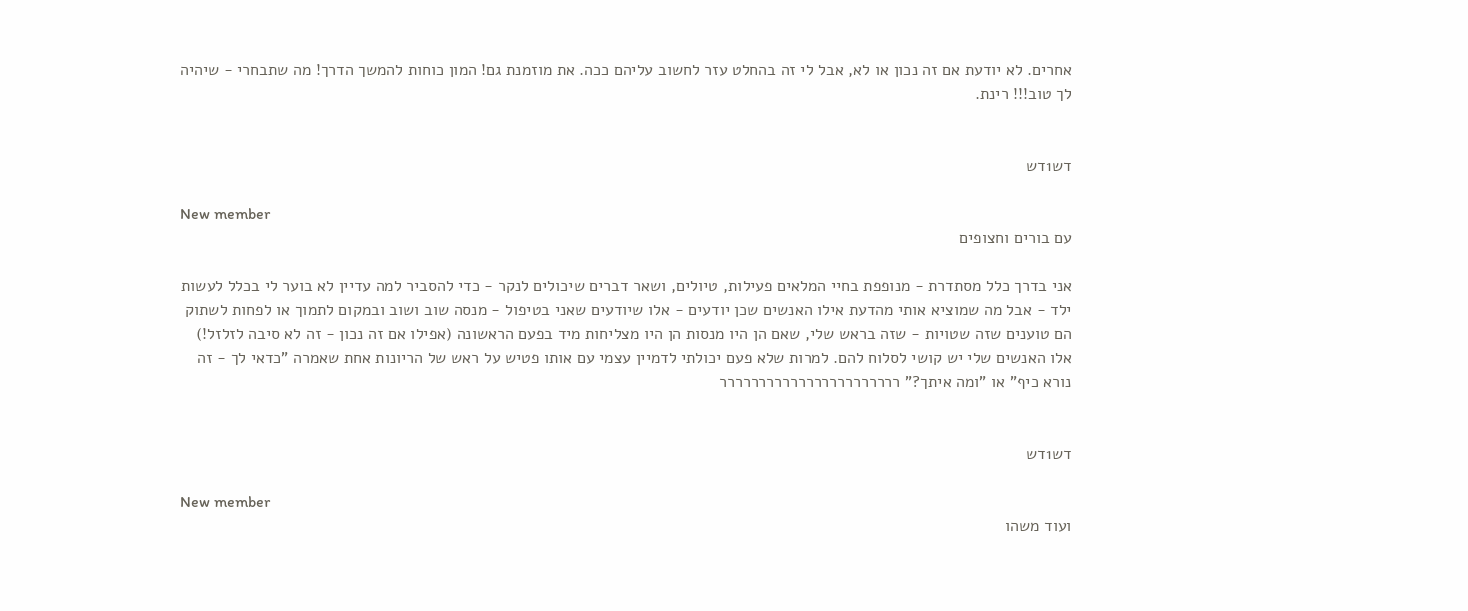אחרים. לא יודעת אם זה נכון או לא, אבל לי זה בהחלט עזר לחשוב עליהם ככה. את מוזמנת גם! המון כוחות להמשך הדרך! מה שתבחרי - שיהיה לך טוב!!! רינת.


דש1דש

New member
עם בורים וחצופים

אני בדרך כלל מסתדרת - מנופפת בחיי המלאים פעילות, טיולים, ושאר דברים שיכולים לנקר - כדי להסביר למה עדיין לא בוער לי בכלל לעשות ילד - אבל מה שמוציא אותי מהדעת אילו האנשים שכן יודעים - אלו שיודעים שאני בטיפול - מנסה שוב ושוב ובמקום לתמוך או לפחות לשתוק הם טוענים שזה שטויות - שזה בראש שלי, שאם הן היו מנסות הן היו מצליחות מיד בפעם הראשונה (אפילו אם זה נכון - זה לא סיבה לזלזל!) אלו האנשים שלי יש קושי לסלוח להם. למרות שלא פעם יכולתי לדמיין עצמי עם אותו פטיש על ראש של הריונות אחת שאמרה "כדאי לך - זה נורא כיף" או "ומה איתך?" ררררררררררררררררררררררר


דש1דש

New member
ועוד משהו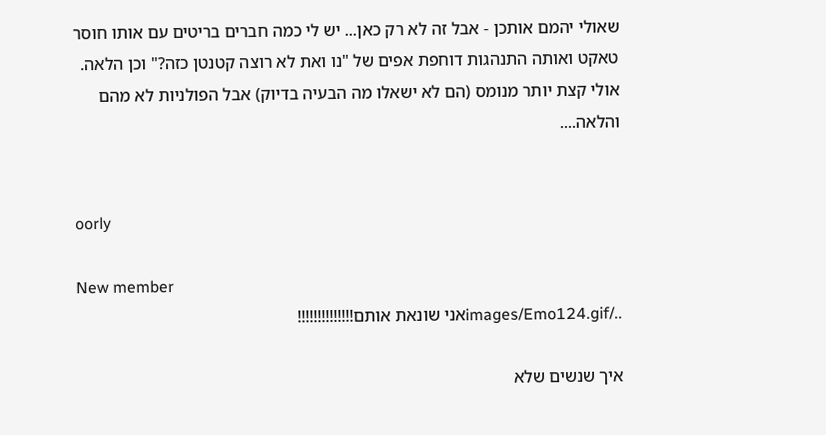שאולי יהמם אותכן - אבל זה לא רק כאן... יש לי כמה חברים בריטים עם אותו חוסר טאקט ואותה התנהגות דוחפת אפים של "נו ואת לא רוצה קטנטן כזה?" וכן הלאה. אולי קצת יותר מנומס (הם לא ישאלו מה הבעיה בדיוק) אבל הפולניות לא מהם והלאה....


oorly

New member
../images/Emo124.gifאני שונאת אותם!!!!!!!!!!!!!!

איך שנשים שלא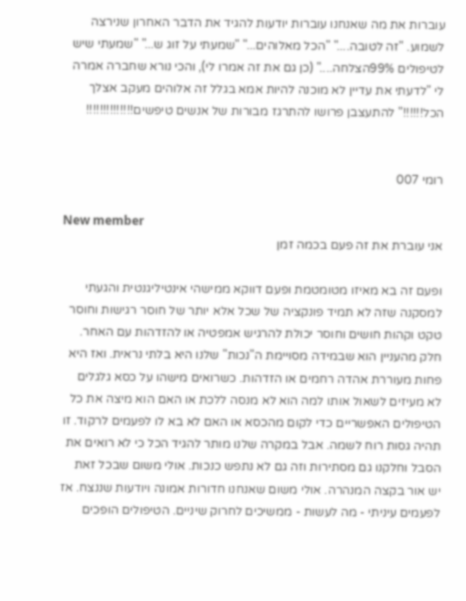עוברות את מה שאנחנו עוברות יודעות להגיד את הדבר האחרון שנירצה לשמוע. "זה לטובה...." "הכל מאלוהים..." "שמעתי על זוג ש..." "שמעתי שיש לטיפולים 99%הצלחה...." (כן גם את זה אמרו לי), והכי נורא שחברה אמרה לי "לדעתי את עדיין לא מוכנה להיות אמא בגלל זה אלוהים מעקב אצלך הכל!!!!!!" להתעצבן פרושו להתרגז מבורות של אנשים טיפשים!!!!!!!!!!!!!!


רומי 007

New member
אני עוברת את זה פעם בכמה זמן

ופעם זה בא מאיזו מטומטמת ופעם דווקא ממישהי אינטיליגנטית והגעתי למסקנה שזה לא תמיד פונקציה של שכל אלא יותר של חוסר רגישות וחוסר טקט וקהות חושים וחוסר יכולת להרגיש אמפטיה או להזדהות עם האחר. חלק מהעניין הוא שבמידה מסויימת ה"נכות" שלנו היא בלתי נראית. ואז היא פחות מעוררת אהדה רחמים או הזדהות. כשרואים מישהו על כסא גלגלים לא מעיזים לשאול אותו למה הוא לא מנסה ללכת או האם הוא מיצה את כל הטיפולים האפשריים כדי לקום מהכסא או האם לא בא לו לפעמים לרקוד. זו תהיה גסות רוח לשמה. אבל במקרה שלנו מותר להגיד הכל כי לא רואים את הסבל וחלקנו גם מסתירות וזה גם לא נתפש כנכות. אולי משום שבכל זאת יש אור בקצה המנהרה. אולי משום שאנחנו חדורות אמונה ויודעות שננצח. אז לפעמים עיניתי - מה לעשות - ממשיכים לחרוק שיניים. הטיפולים הופכים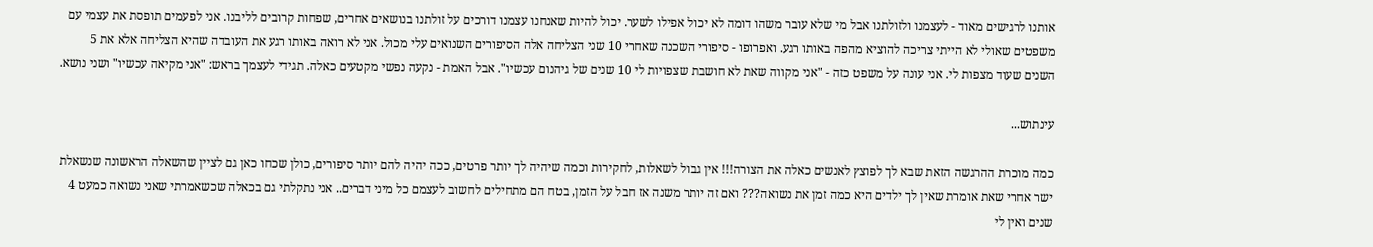אותנו לרגישים מאוד - לעצמנו ולזולתנו אבל מי שלא עובר משהו דומה לא יכול אפילו לשער. יכול להיות שאנחנו עצמנו דורכים על זולתנו בנושאים אחרים, שפחות קרובים לליבנו. אני לפעמים תופסת את עצמי עם משפטים שאולי לא הייתי צריכה להוציא מהפה באותו רגע. ואפרופו - סיפורי השכנה שאחרי 10 שני הצליחה אלה הסיפורים השנואים עלי מכול. אני לא רואה באותו רגע את העובדה שהיא הצליחה אלא את 5 השנים שעוד מצפות לי. אני עונה על משפט כזה - "אני מקווה שאת לא חושבת שצפויות לי 10 שנים של גיהנום עכשיו". אבל האמת - נקעה נפשי מקטעים כאלה. תגידי לעצמך בראש: "אני מקיאה עכשיו" ושני נושא.

עינתוש...

כמה מוכרת ההרגשה הזאת שבא לך לפוצץ לאנשים כאלה את הצורה!!! אין גבול לשאלות, לחקירות וכמה שיהיה לך יותר פרטים, ככה יהיה להם יותר סיפורים, כולן שכחו כאן גם לציין שהשאלה הראשונה שנשאלת ישר אחרי שאת אומרת שאין לך ילדים היא כמה זמן את נשואה??? ואם זה יותר משנה אז חבל על הזמן, בטח הם מתחילים לחשוב לעצמם כל מיני דברים.. אני נתקלתי גם בכאלה שכשאמרתי שאני נשואה כמעט 4 שנים ואין לי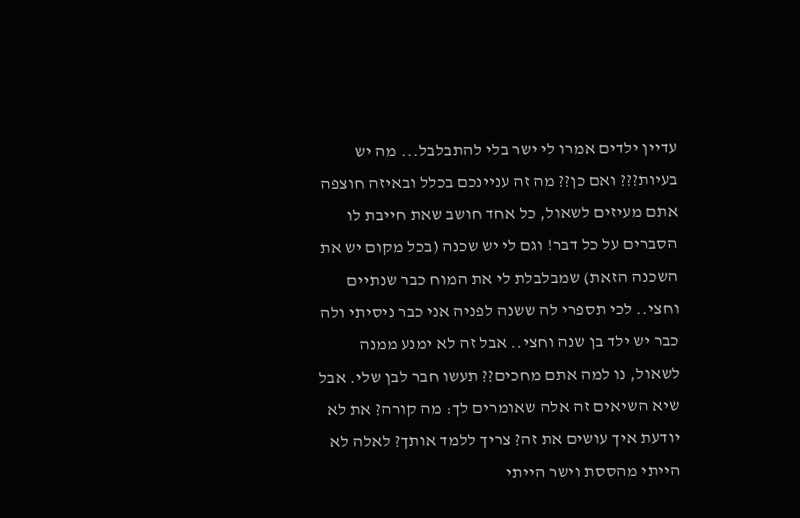עדיין ילדים אמרו לי ישר בלי להתבלבל... מה יש בעיות??? ואם כן?? מה זה עניינכם בכלל ובאיזה חוצפה אתם מעיזים לשאול, כל אחד חושב שאת חייבת לו הסברים על כל דבר! וגם לי יש שכנה (בכל מקום יש את השכנה הזאת) שמבלבלת לי את המוח כבר שנתיים וחצי.. לכי תספרי לה ששנה לפניה אני כבר ניסיתי ולה כבר יש ילד בן שנה וחצי.. אבל זה לא ימנע ממנה לשאול, נו למה אתם מחכים?? תעשו חבר לבן שלי. אבל שיא השיאים זה אלה שאומרים לך: מה קורה? את לא יודעת איך עושים את זה? צריך ללמד אותך? לאלה לא הייתי מהססת וישר הייתי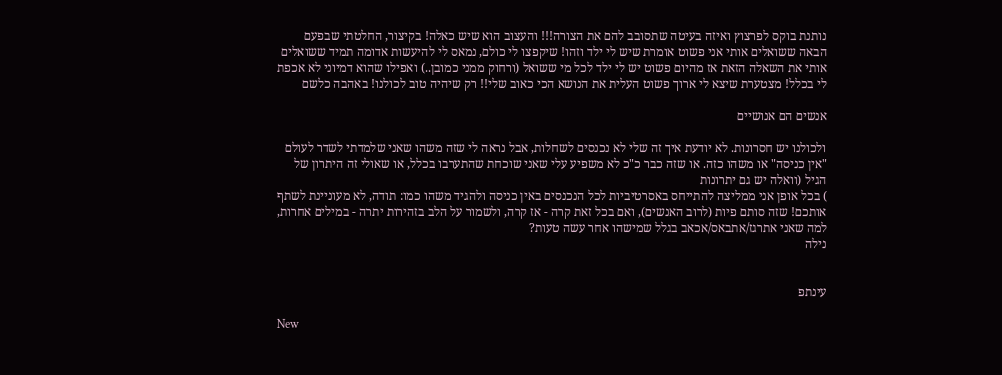נותנת בוקס לפרצוץ ואיזה בעיטה שתסובב להם את הצורה!!! והעצוב הוא שיש כאלה! בקיצור, החלטתי שבפעם הבאה ששואלים אותי אני פשוט אומרת שיש לי ילד וזהו! שיקפצו לי כולם, נמאס לי להיעשות אדומה תמיד ששואלים אותי את השאלה הזאת אז מהיום פשוט יש לי ילד לכל מי ששואל (ורחוק ממני כמובן..) ואפילו שהוא דמיוני לא אכפת לי בכלל! מצטערת שיצא לי ארוך פשוט העלית את הנושא הכי כאוב שלי!! רק שיהיה טוב לכולנו! באהבה כלשם

אנשים הם אנושיים

ולכולנו יש חסרונות. לא יודעת איך זה שלי לא נכנסים לשחלות, אבל נראה לי שזה משהו שאני שלמדתי לשדר לעולם "אין כניסה" או משהו כזה. או שזה כבר כ"כ לא משפיע עלי שאני שוכחת שהתערבו בכלל, או שאולי זה היתרון של הגיל (וואלה יש גם יתרונות
) בכל אופן אני ממליצה להתייחס באסרטיביות לכל הנכנסים באין כניסה ולהגיד משהו כמו: תודה, לא מעוניינת לשתף אותכם! שזה סותם פיות (לרוב האנשים), ואם בכל זאת קרה - אז קרה, ולשמור על הלב בזהירות יתרה - במילים אחרות, למה שאני אתרגז/אתבאס/אכאב בגלל שמישהו אחר עשה טעות?
נילה


עינתפ

New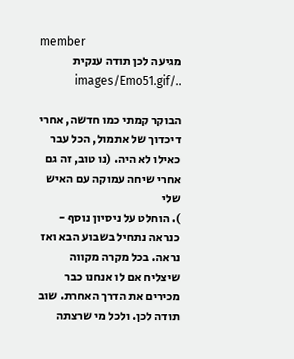member
מגיעה לכן תודה ענקית ../images/Emo51.gif

הבוקר קמתי כמו חדשה, אחרי דיכדוך של אתמול, הכל עבר כאילו לא היה. (נו טוב, זה גם אחרי שיחה עמוקה עם האיש שלי
). הוחלט על ניסיון נוסף - כנראה נתחיל בשבוע הבא ואז נראה. בכל מקרה מקווה שיצליח אם לו אנחנו כבר מכירים את הדרך האחרת. שוב תודה לכן. ולכל מי שרצתה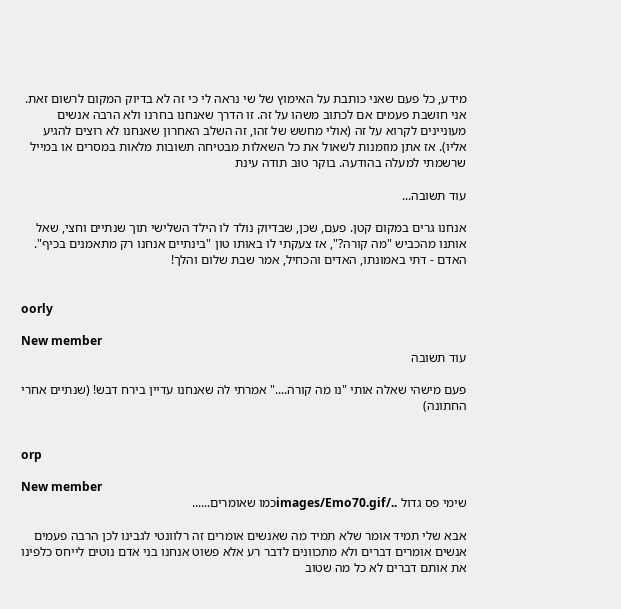מידע, כל פעם שאני כותבת על האימוץ של שי נראה לי כי זה לא בדיוק המקום לרשום זאת. אני חושבת פעמים אם לכתוב משהו על זה. זו הדרך שאנחנו בחרנו ולא הרבה אנשים מעוניינים לקרוא על זה (אולי מחשש של זהו, זה השלב האחרון שאנחנו לא רוצים להגיע אליו). אז אתן מוזמנות לשאול את כל השאלות מבטיחה תשובות מלאות במסרים או במייל שרשמתי למעלה בהודעה. בוקר טוב תודה עינת

עוד תשובה...

אנחנו גרים במקום קטן. פעם, שכן, שבדיוק נולד לו הילד השלישי תוך שנתיים וחצי, שאל אותנו מהכביש "מה קורה?", אז צעקתי לו באותו טון "בינתיים אנחנו רק מתאמנים בכיף". האדם - דתי באמונתו, האדים והכחיל, אמר שבת שלום והלך!


oorly

New member
עוד תשובה

פעם מישהי שאלה אותי "נו מה קורה...." אמרתי לה שאנחנו עדיין בירח דבש! (שנתיים אחרי החתונה)


orp

New member
שימי פס גדול ../images/Emo70.gifכמו שאומרים......

אבא שלי תמיד אומר שלא תמיד מה שאנשים אומרים זה רלוונטי לגבינו לכן הרבה פעמים אנשים אומרים דברים ולא מתכוונים לדבר רע אלא פשוט אנחנו בני אדם נוטים לייחס כלפינו את אותם דברים לא כל מה שטוב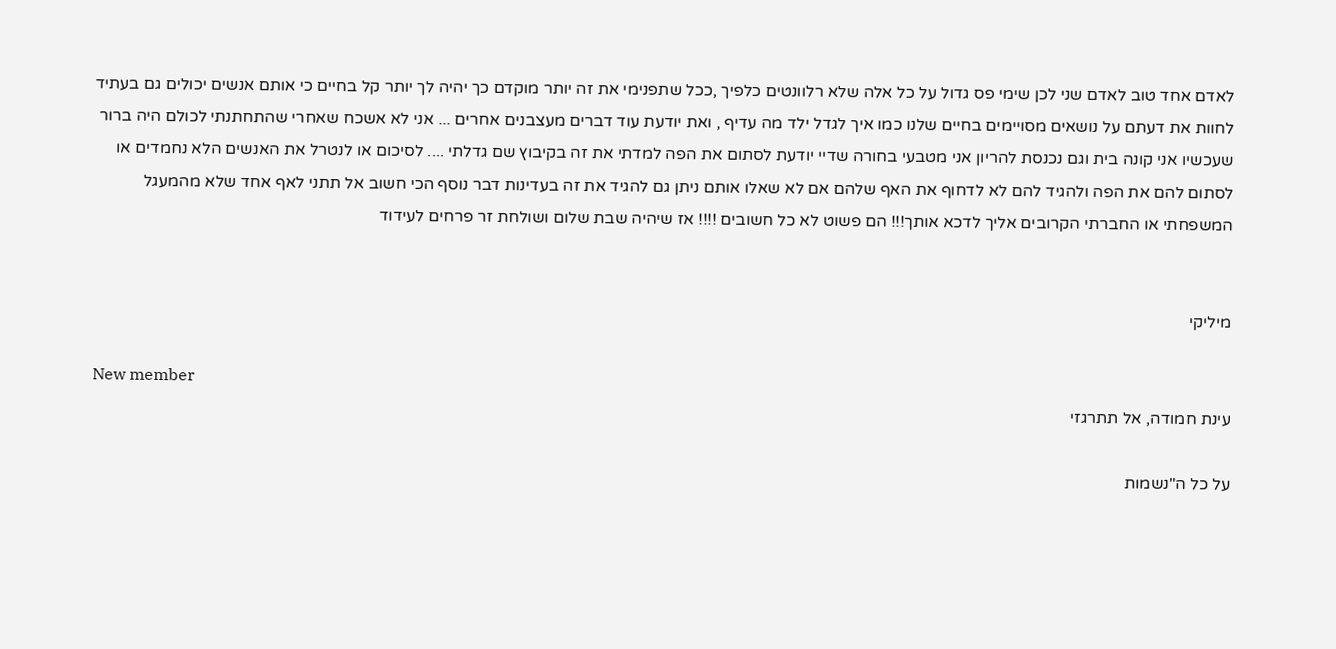לאדם אחד טוב לאדם שני לכן שימי פס גדול על כל אלה שלא רלוונטים כלפיך ,ככל שתפנימי את זה יותר מוקדם כך יהיה לך יותר קל בחיים כי אותם אנשים יכולים גם בעתיד לחוות את דעתם על נושאים מסויימים בחיים שלנו כמו איך לגדל ילד מה עדיף , ואת יודעת עוד דברים מעצבנים אחרים ... אני לא אשכח שאחרי שהתחתנתי לכולם היה ברור שעכשיו אני קונה בית וגם נכנסת להריון אני מטבעי בחורה שדיי יודעת לסתום את הפה למדתי את זה בקיבוץ שם גדלתי .... לסיכום או לנטרל את האנשים הלא נחמדים או לסתום להם את הפה ולהגיד להם לא לדחוף את האף שלהם אם לא שאלו אותם ניתן גם להגיד את זה בעדינות דבר נוסף הכי חשוב אל תתני לאף אחד שלא מהמעגל המשפחתי או החברתי הקרובים אליך לדכא אותך!!! הם פשוט לא כל חשובים !!!! אז שיהיה שבת שלום ושולחת זר פרחים לעידוד


מיליקי

New member
עינת חמודה, אל תתרגזי

על כל ה"נשמות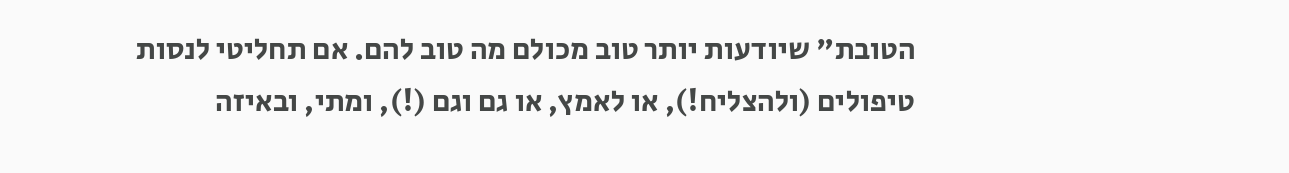הטובת" שיודעות יותר טוב מכולם מה טוב להם. אם תחליטי לנסות טיפולים (ולהצליח!), או לאמץ, או גם וגם (!), ומתי, ובאיזה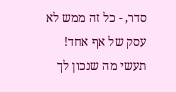סדר, - כל זה ממש לא עסק של אף אחד! תעשי מה שנכון לך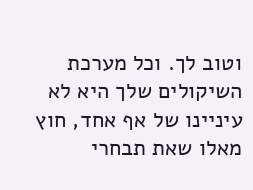וטוב לך. וכל מערכת השיקולים שלך היא לא עיניינו של אף אחד, חוץ מאלו שאת תבחרי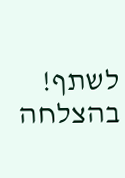לשתף! בהצלחה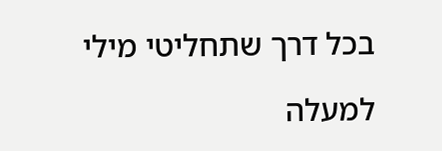בכל דרך שתחליטי מילי

למעלה